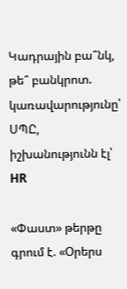Կադրային բա՞նկ, թե՞ բանկրոտ. կառավարությունը՝ ՍՊԸ, իշխանությունն էլ՝ HR

«Փաստ» թերթը գրում է. «Օրերս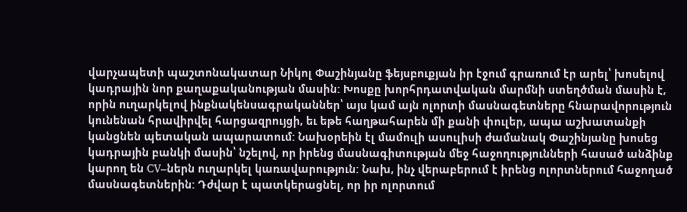վարչապետի պաշտոնակատար Նիկոլ Փաշինյանը ֆեյսբուքյան իր էջում գրառում էր արել՝ խոսելով կադրային նոր քաղաքականության մասին: Խոսքը խորհրդատվական մարմնի ստեղծման մասին է, որին ուղարկելով ինքնակենսագրականներ՝ այս կամ այն ոլորտի մասնագետները հնարավորություն կունենան հրավիրվել հարցազրույցի, եւ եթե հաղթահարեն մի քանի փուլեր, ապա աշխատանքի կանցնեն պետական ապարատում: Նախօրեին էլ մամուլի ասուլիսի ժամանակ Փաշինյանը խոսեց կադրային բանկի մասին՝ նշելով, որ իրենց մասնագիտության մեջ հաջողությունների հասած անձինք կարող են CV–ներն ուղարկել կառավարություն: Նախ, ինչ վերաբերում է իրենց ոլորտներում հաջողած մասնագետներին: Դժվար է պատկերացնել, որ իր ոլորտում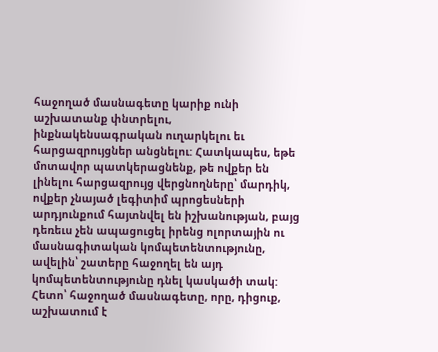հաջողած մասնագետը կարիք ունի աշխատանք փնտրելու, ինքնակենսագրական ուղարկելու եւ հարցազրույցներ անցնելու: Հատկապես, եթե մոտավոր պատկերացնենք, թե ովքեր են լինելու հարցազրույց վերցնողները՝ մարդիկ, ովքեր չնայած լեգիտիմ պրոցեսների արդյունքում հայտնվել են իշխանության, բայց դեռեւս չեն ապացուցել իրենց ոլորտային ու մասնագիտական կոմպետենտությունը, ավելին՝ շատերը հաջողել են այդ կոմպետենտությունը դնել կասկածի տակ: Հետո՝ հաջողած մասնագետը, որը, դիցուք, աշխատում է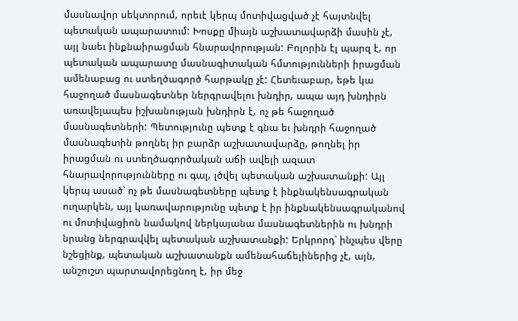մասնավոր սեկտորում, որեւէ կերպ մոտիվացված չէ հայտնվել պետական ապարատում: Խոսքը միայն աշխատավարձի մասին չէ, այլ նաեւ ինքնաիրացման հնարավորության: Բոլորին էլ պարզ է, որ պետական ապարատը մասնագիտական հմտությունների իրացման ամենաբաց ու ստեղծագործ հարթակը չէ: Հետեւաբար, եթե կա հաջողած մասնագետներ ներգրավելու խնդիր, ապա այդ խնդիրն առավելապես իշխանության խնդիրն է, ոչ թե հաջողած մասնագետների: Պետությունը պետք է գնա եւ խնդրի հաջողած մասնագետին թողնել իր բարձր աշխատավարձը, թողնել իր իրացման ու ստեղծագործական աճի ավելի ազատ հնարավորությունները ու գալ, լծվել պետական աշխատանքի: Այլ կերպ ասած՝ ոչ թե մասնագետները պետք է ինքնակենսագրական ուղարկեն, այլ կառավարությունը պետք է իր ինքնակենսագրականով ու մոտիվացիոն նամակով ներկայանա մասնագետներին ու խնդրի նրանց ներգրավվել պետական աշխատանքի: Երկրորդ՝ ինչպես վերը նշեցինք, պետական աշխատանքն ամենահաճելիներից չէ, այն, անշուշտ պարտավորեցնող է, իր մեջ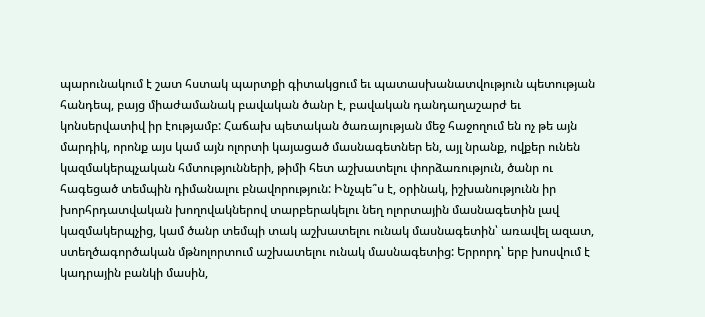պարունակում է շատ հստակ պարտքի գիտակցում եւ պատասխանատվություն պետության հանդեպ, բայց միաժամանակ բավական ծանր է, բավական դանդաղաշարժ եւ կոնսերվատիվ իր էությամբ: Հաճախ պետական ծառայության մեջ հաջողում են ոչ թե այն մարդիկ, որոնք այս կամ այն ոլորտի կայացած մասնագետներ են, այլ նրանք, ովքեր ունեն կազմակերպչական հմտությունների, թիմի հետ աշխատելու փորձառություն, ծանր ու հագեցած տեմպին դիմանալու բնավորություն: Ինչպե՞ս է, օրինակ, իշխանությունն իր խորհրդատվական խողովակներով տարբերակելու նեղ ոլորտային մասնագետին լավ կազմակերպչից, կամ ծանր տեմպի տակ աշխատելու ունակ մասնագետին՝ առավել ազատ, ստեղծագործական մթնոլորտում աշխատելու ունակ մասնագետից: Երրորդ՝ երբ խոսվում է կադրային բանկի մասին,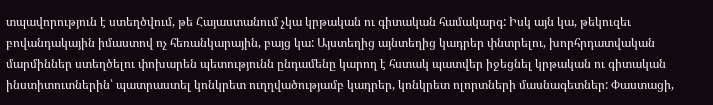տպավորություն է ստեղծվում, թե Հայաստանում չկա կրթական ու գիտական համակարգ: Իսկ այն կա, թեկուզեւ բովանդակային իմաստով ոչ հեռանկարային, բայց կա: Այստեղից այնտեղից կադրեր փնտրելու, խորհրդատվական մարմիններ ստեղծելու փոխարեն պետությունն ընդամենը կարող է հստակ պատվեր իջեցնել կրթական ու գիտական ինստիտուտներին՝ պատրաստել կոնկրետ ուղղվածությամբ կադրեր, կոնկրետ ոլորտների մասնագետներ: Փաստացի,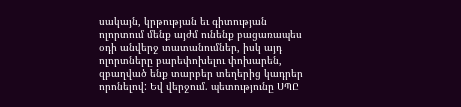սակայն, կրթության եւ գիտության ոլորտում մենք այժմ ունենք բացառապես օդի անվերջ տատանումներ, իսկ այդ ոլորտները բարեփոխելու փոխարեն, զբաղված ենք տարբեր տեղերից կադրեր որոնելով: Եվ վերջում. պետությունը ՍՊԸ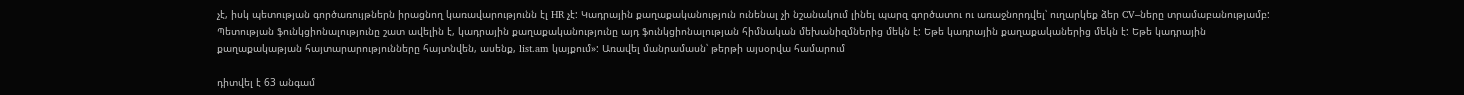չէ, իսկ պետության գործառույթներն իրացնող կառավարությունն էլ HR չէ: Կադրային քաղաքականություն ունենալ չի նշանակում լինել պարզ գործատու ու առաջնորդվել՝ ուղարկեք ձեր CV–ները տրամաբանությամբ: Պետության ֆունկցիոնալությունը շատ ավելին է, կադրային քաղաքականությունը այդ ֆունկցիոնալության հիմնական մեխանիզմներից մեկն է: Եթե կադրային քաղաքականերից մեկն է: Եթե կադրային քաղաքակաթյան հայտարարությունները հայտնվեն, ասենք, list.am կայքում»: Առավել մանրամասն՝ թերթի այսօրվա համարում

դիտվել է 63 անգամ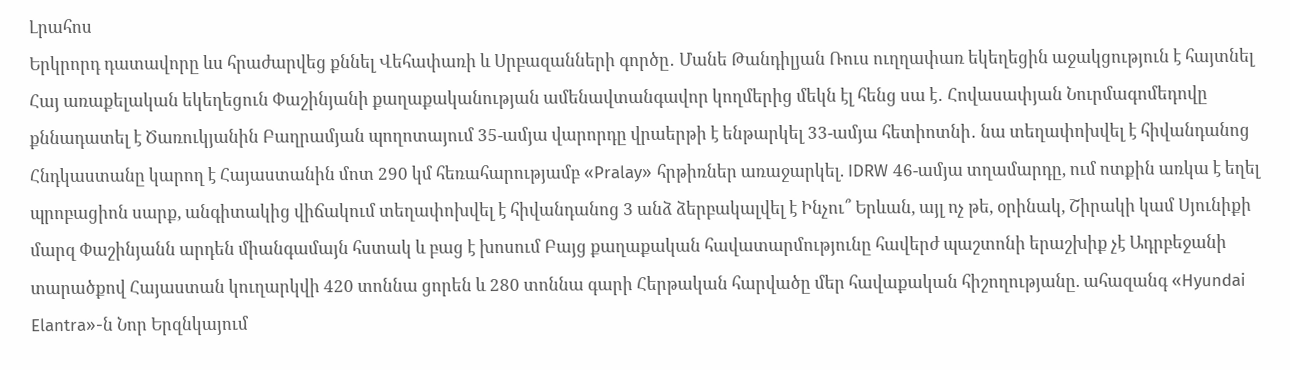Լրահոս
Երկրորդ դատավորը ևս հրաժարվեց քննել Վեհափառի և Սրբազանների գործը․ Մանե Թանդիլյան Ռուս ուղղափառ եկեղեցին աջակցություն է հայտնել Հայ առաքելական եկեղեցուն Փաշինյանի քաղաքականության ամենավտանգավոր կողմերից մեկն էլ հենց սա է․ Հովասափյան Նուրմագոմեդովը քննադատել է Ծառուկյանին Բաղրամյան պողոտայում 35-ամյա վարորդը վրաերթի է ենթարկել 33-ամյա հետիոտնի․ նա տեղափոխվել է հիվանդանոց Հնդկաստանը կարող է Հայաստանին մոտ 290 կմ հեռահարությամբ «Pralay» հրթիռներ առաջարկել. IDRW 46-ամյա տղամարդը, ում ոտքին առկա է եղել պրոբացիոն սարք, անգիտակից վիճակում տեղափոխվել է հիվանդանոց 3 անձ ձերբակալվել է Ինչու՞ Երևան, այլ ոչ թե, օրինակ, Շիրակի կամ Սյունիքի մարզ Փաշինյանն արդեն միանգամայն հստակ և բաց է խոսում Բայց քաղաքական հավատարմությունը հավերժ պաշտոնի երաշխիք չէ Ադրբեջանի տարածքով Հայաստան կուղարկվի 420 տոննա ցորեն և 280 տոննա գարի Հերթական հարվածը մեր հավաքական հիշողությանը. ահազանգ «Hyundai Elantra»-ն Նոր Երզնկայում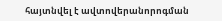հայտնվել է ավտովերանորոգման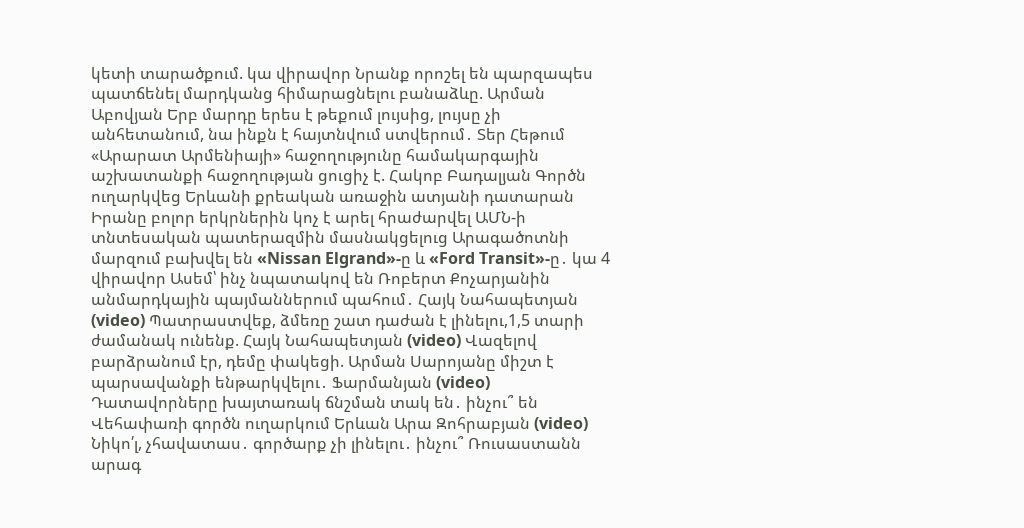կետի տարածքում. կա վիրավոր Նրանք որոշել են պարզապես պատճենել մարդկանց հիմարացնելու բանաձևը. Արման Աբովյան Երբ մարդը երես է թեքում լույսից, լույսը չի անհետանում, նա ինքն է հայտնվում ստվերում․ Տեր Հեթում «Արարատ Արմենիայի» հաջողությունը համակարգային աշխատանքի հաջողության ցուցիչ է. Հակոբ Բադալյան Գործն ուղարկվեց Երևանի քրեական առաջին ատյանի դատարան Իրանը բոլոր երկրներին կոչ է արել հրաժարվել ԱՄՆ-ի տնտեսական պատերազմին մասնակցելուց Արագածոտնի մարզում բախվել են «Nissan Elgrand»-ը և «Ford Transit»-ը․ կա 4 վիրավոր Ասեմ՝ ինչ նպատակով են Ռոբերտ Քոչարյանին անմարդկային պայմաններում պահում․ Հայկ Նահապետյան (video) Պատրաստվեք, ձմեռը շատ դաժան է լինելու,1,5 տարի ժամանակ ունենք. Հայկ Նահապետյան (video) Վազելով բարձրանում էր, դեմը փակեցի. Արման Սարոյանը միշտ է պարսավանքի ենթարկվելու․ Ֆարմանյան (video) Դատավորները խայտառակ ճնշման տակ են․ ինչու՞ են Վեհափառի գործն ուղարկում Երևան Արա Զոհրաբյան (video) Նիկո՛լ, չհավատաս․ գործարք չի լինելու․ ինչու՞ Ռուսաստանն արագ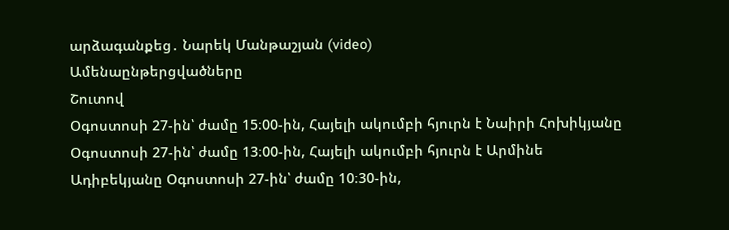արձագանքեց․ Նարեկ Մանթաշյան (video)
Ամենաընթերցվածները
Շուտով
Օգոստոսի 27-ին՝ ժամը 15։00-ին, Հայելի ակումբի հյուրն է Նաիրի Հոխիկյանը Օգոստոսի 27-ին՝ ժամը 13։00-ին, Հայելի ակումբի հյուրն է Արմինե Ադիբեկյանը Օգոստոսի 27-ին՝ ժամը 10։30-ին,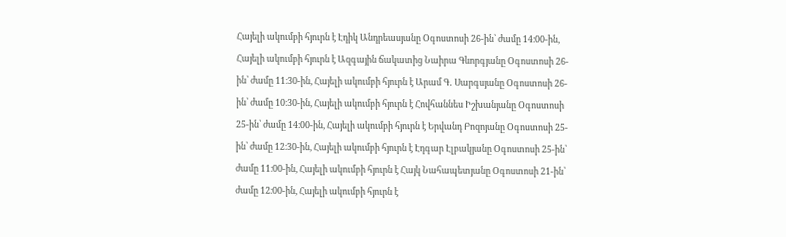Հայելի ակումբի հյուրն է Էդիկ Անդրեասյանը Օգոստոսի 26-ին՝ ժամը 14։00-ին, Հայելի ակումբի հյուրն է Ազգային ճակատից Նաիրա Գևորգյանը Օգոստոսի 26-ին՝ ժամը 11։30-ին, Հայելի ակումբի հյուրն է Արամ Գ․ Սարգսյանը Օգոստոսի 26-ին՝ ժամը 10։30-ին, Հայելի ակումբի հյուրն է Հովհաննես Իշխանյանը Օգոստոսի 25-ին՝ ժամը 14։00-ին, Հայելի ակումբի հյուրն է Երվանդ Բոզոյանը Օգոստոսի 25-ին՝ ժամը 12։30-ին, Հայելի ակումբի հյուրն է Էդգար Էլբակյանը Օգոստոսի 25-ին՝ ժամը 11։00-ին, Հայելի ակումբի հյուրն է Հայկ Նահապետյանը Օգոստոսի 21-ին՝ ժամը 12։00-ին, Հայելի ակումբի հյուրն է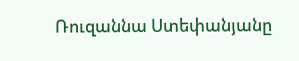Ռուզաննա Ստեփանյանը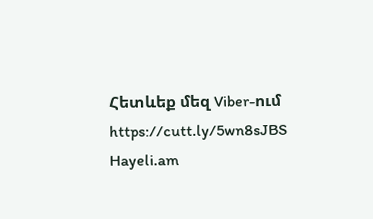Հետևեք մեզ Viber-ում https://cutt.ly/5wn8sJBS
Hayeli.am